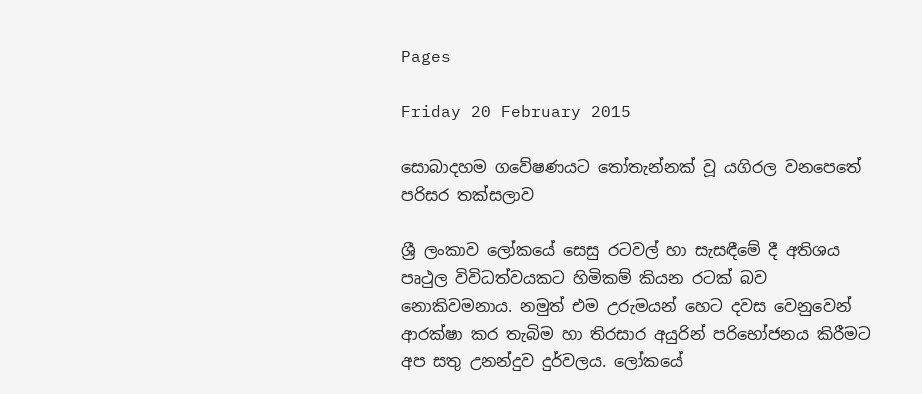Pages

Friday 20 February 2015

සොබාදහම ගවේෂණයට තෝතැන්නක් වූ යගිරල වනපෙතේ පරිසර තක්සලාව

ශ්‍රී ලංකාව ලෝකයේ සෙසු රටවල් හා සැසඳීමේ දී අතිශය පෘථුල විවිධත්වයකට හිමිකම් කියන රටක් බව නොකිවමනාය. නමුත් එම උරුමයන් හෙට දවස වෙනුවෙන් ආරක්ෂා කර තැබිම හා තිරසාර අයුරින් පරිභෝජනය කිරීමට අප සතු උනන්දුව දුර්වලය. ලෝකයේ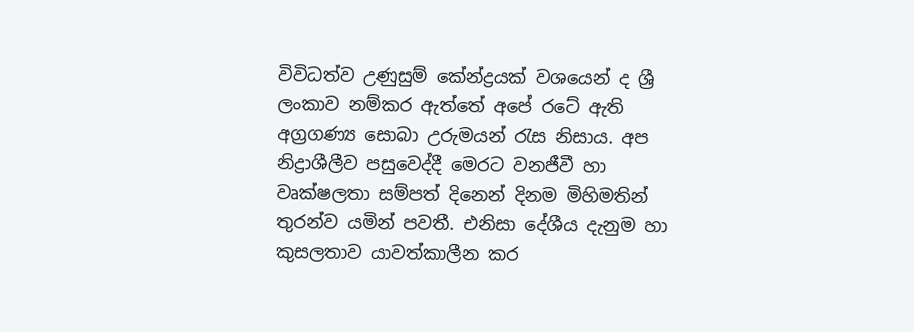විවිධත්ව උණුසුම් කේන්ද්‍රයක් වශයෙන් ද ශ්‍රී ලංකාව නම්කර ඇත්තේ අපේ රටේ ඇති අග්‍රගණ්‍ය සොබා උරුමයන් රැස නිසාය. අප නිද්‍රාශීලීව පසුවෙද්දී මෙරට වනජීවී හා වෘක්ෂලතා සම්පත් දිනෙන් දිනම මිහිමතින්  තුරන්ව යමින් පවතී. එනිසා දේශීය දැනුම හා කුසලතාව යාවත්කාලීන කර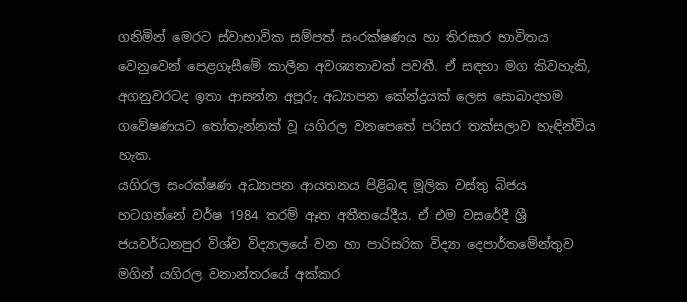ගනිමින් මෙරට ස්වාභාවික සම්පත් සංරක්ෂණය හා තිරසාර භාවිතය වෙනුවෙන් පෙළගැසීමේ කාලීන අවශ්‍යතාවක් පවතී. ඒ සඳහා මග කිවහැකි, අගනුවරටද ඉතා ආසන්න අපූරු අධ්‍යාපන කේන්ද්‍රයක් ලෙස සොබාදහම ගවේෂණයට තෝතැන්නක් වූ යගිරල වනපෙතේ පරිසර තක්සලාව හැඳින්විය හැක.
යගිරල සංරක්ෂණ අධ්‍යාපන ආයතනය පිළිබඳ මූලික වස්තු බිජය හටගන්නේ වර්ෂ 1984 තරම් ඈත අතීතයේදීය. ඒ එම වසරේදී ශ්‍රී ජයවර්ධනපුර විශ්ව විද්‍යාලයේ වන හා පාරිසරික විද්‍යා දෙපාර්තමේන්තුව මගින් යගිරල වනාන්තරයේ අක්කර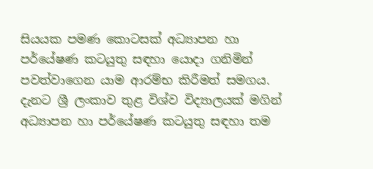සියයක පමණ කොටසක් අධ්‍යාපන හා පර්යේෂණ කටයුතු සඳහා යොදා ගනිමින් පවත්වාගෙන යාම ආරම්භ කිරීමත් සමගය. දැනට ශ්‍රී ලංකාව තුළ විශ්ව විද්‍යාලයක් මගින් අධ්‍යාපන හා පර්යේෂණ කටයුතු සඳහා තම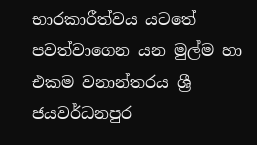භාරකාරීත්වය යටතේ පවත්වාගෙන යන මුල්ම හා එකම වනාන්තරය ශ්‍රී ජයවර්ධනපුර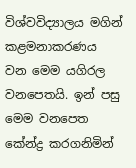විශ්වවිද්‍යාලය මගින් කළමනාකරණය වන මෙම යගිරල වනපෙතයි. ඉන් පසු මෙම වනපෙත කේන්ද්‍ර කරගනිමින්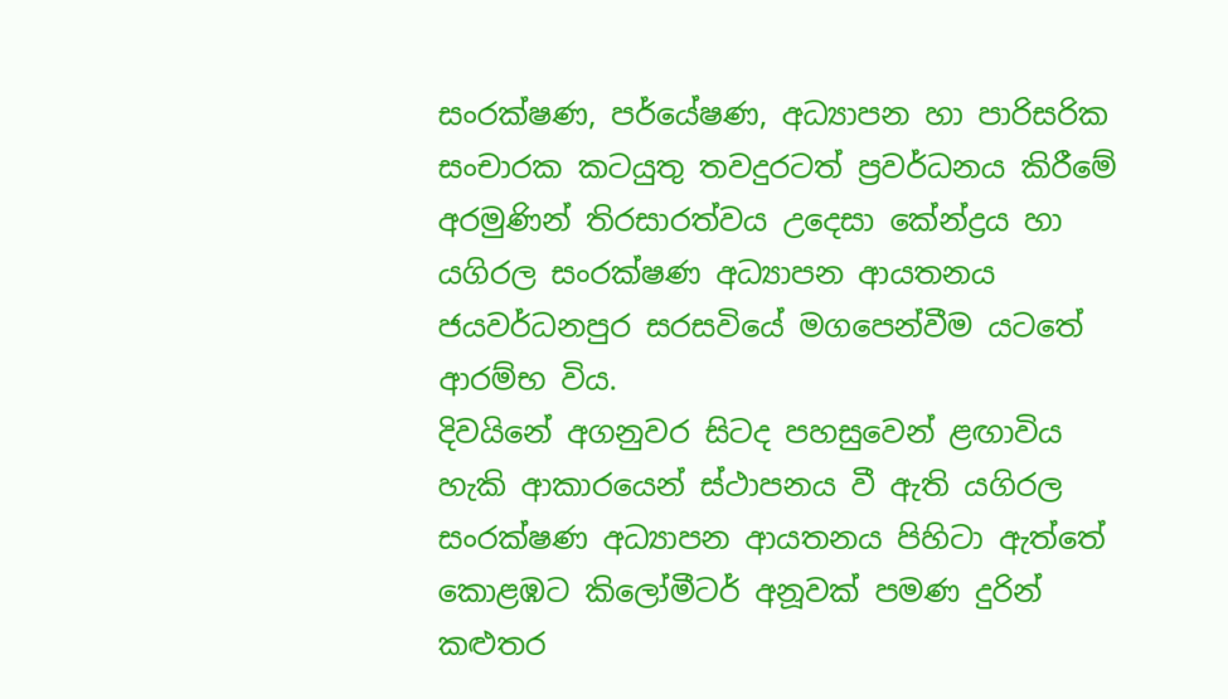සංරක්ෂණ, පර්යේෂණ, අධ්‍යාපන හා පාරිසරික සංචාරක කටයුතු තවදුරටත් ප්‍රවර්ධනය කිරීමේ අරමුණින් තිරසාරත්වය උදෙසා කේන්ද්‍රය හා යගිරල සංරක්ෂණ අධ්‍යාපන ආයතනය ජයවර්ධනපුර සරසවියේ මගපෙන්වීම යටතේ ආරම්භ විය.
දිවයිනේ අගනුවර සිටද පහසුවෙන් ළඟාවිය හැකි ආකාරයෙන් ස්ථාපනය වී ඇති යගිරල සංරක්ෂණ අධ්‍යාපන ආයතනය පිහිටා ඇත්තේ කොළඹට කිලෝමීටර් අනූවක් පමණ දුරින් කළුතර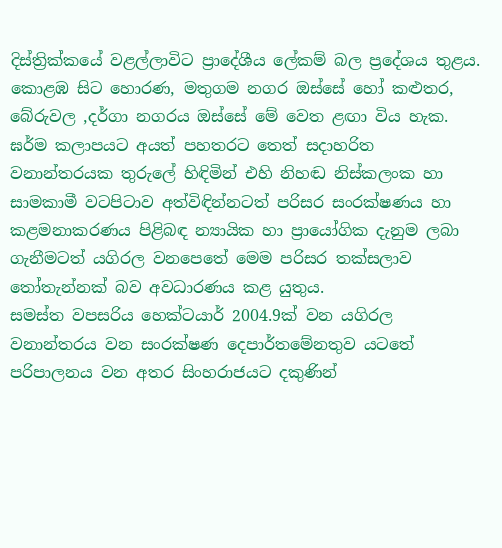දිස්ත්‍රික්කයේ වළල්ලාවිට ප්‍රාදේශීය ‍ලේකම් බල ප්‍රදේශය තුළය. කොළඹ සිට හොරණ, මතුගම නගර ඔස්සේ හෝ කළුතර, බේරුවල ,දර්ගා නගරය ඔස්සේ මේ වෙත ළඟා විය හැක. ඝර්ම කලාපයට අයත් පහතරට තෙත් සදාහරිත වනාන්තරයක තුරු‍ලේ හිඳිමින් එහි නිහඬ නිස්කලංක හා සාමකාමී වටපිටාව අත්විඳින්නටත් පරිසර සංරක්ෂණය හා කළමනාකරණය පිළිබඳ න්‍යායික හා ප්‍රායෝගික දැනුම ලබා ගැනීමටත් යගිරල වනපෙතේ මෙම පරිසර තක්සලාව තෝතැන්නක් බව අවධාරණය කළ යුතුය.
සමස්ත වපසරිය හෙක්ටයාර් 2004.9ක් වන යගිරල වනාන්තරය වන සංරක්ෂණ දෙපාර්තමේනතුව යටතේ පරිපාලනය වන අතර සිංහරාජයට දකුණින්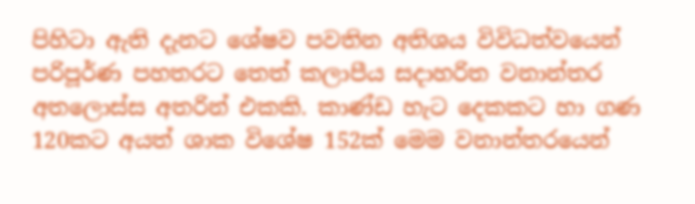පිහිටා ඇති දැනට ශේෂව පවතින අතිශය විවිධත්වයෙන් පරිපූර්ණ පහතරට තෙත් කලාපීය සදාහරිත වනාන්තර අතලොස්ස අතරින් එකකි. කාණ්ඩ හැට දෙකකට හා ගණ 120කට අයත් ශාක විශේෂ 152ක් මෙම වනාන්තරයෙන්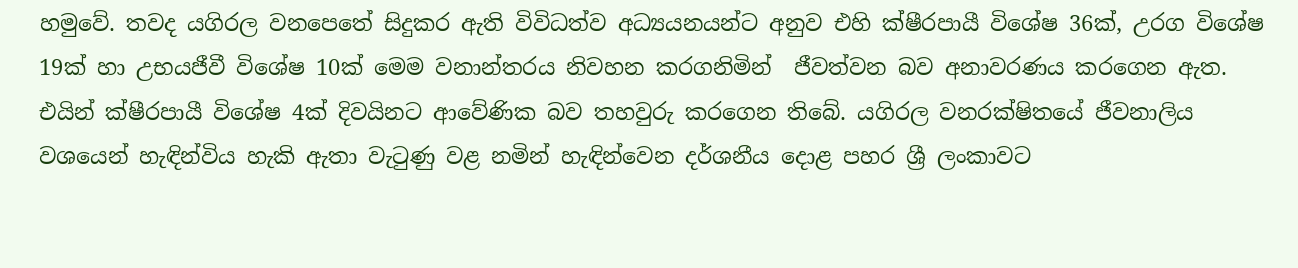හමුවේ. තවද යගිරල වනපෙතේ සිදුකර ඇති විවිධත්ව අධ්‍යයනයන්ට අනුව එහි ක්ෂීරපායී විශේෂ 36ක්, උරග විශේෂ 19ක් හා උභයජීවී විශේෂ 10ක් මෙම වනාන්තරය නිවහන කරගනිමින්  ජීවත්වන බව අනාවරණය කරගෙන ඇත. එයින් ක්ෂීරපායී විශේෂ 4ක් දිවයිනට ආවේණික බව තහවුරු කරගෙන තිබේ. යගිරල වනරක්ෂිතයේ ජීවනාලිය වශයෙන් හැඳින්විය හැකි ඇතා වැටුණු වළ නමින් හැඳින්වෙන දර්ශනීය දොළ පහර ශ්‍රී ලංකාවට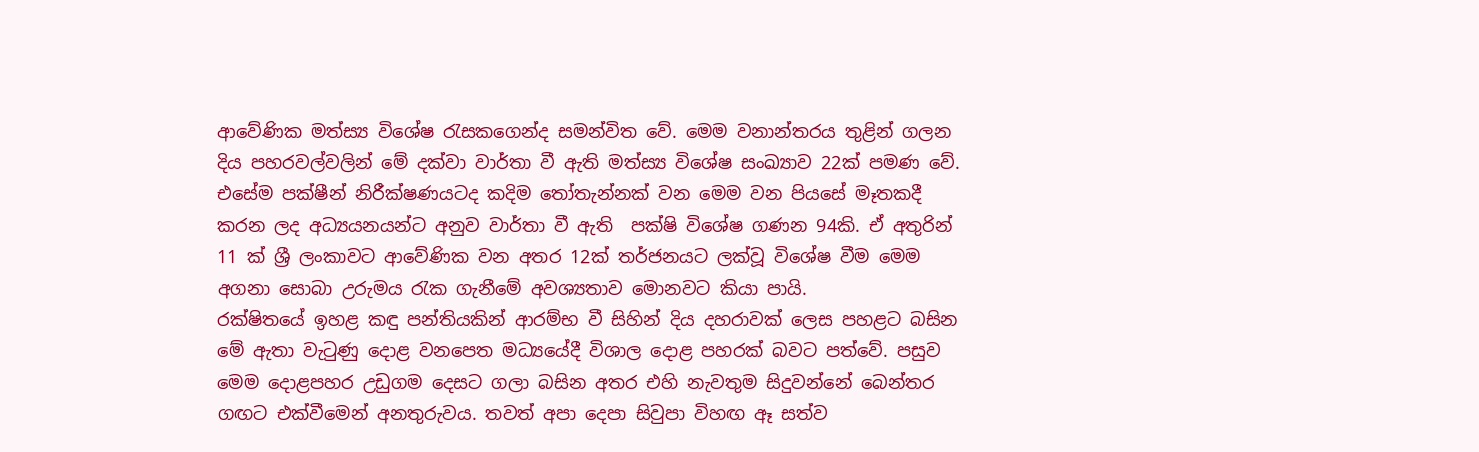ආවේණික මත්ස්‍ය විශේෂ රැසකගෙන්ද සමන්විත වේ. මෙම වනාන්තරය තුළින් ගලන දිය පහරවල්වලින් මේ දක්වා වාර්තා වී ඇති මත්ස්‍ය විශේෂ සංඛ්‍යාව 22ක් පමණ වේ.
එසේම පක්ෂීන් නිරීක්ෂණයටද කදිම තෝතැන්නක් වන මෙම වන පියසේ මෑතකදී කරන ලද අධ්‍යයනයන්ට අනුව වාර්තා වී ඇති  පක්ෂි විශේෂ ගණන 94කි. ඒ අතුරින් 11 ක් ශ්‍රී ලංකාවට ආවේණික වන අතර 12ක් තර්ජනයට ලක්වූ විශේෂ වීම මෙම අගනා සොබා උරුමය රැක ගැනීමේ අවශ්‍යතාව මොනවට කියා පායි.
රක්ෂිතයේ ඉහළ කඳු පන්තියකින් ආරම්භ වී සිහින් දිය දහරාවක් ලෙස පහළට බසින මේ ඇතා වැටුණු දොළ වනපෙත මධ්‍යයේදී විශාල දොළ පහරක් බවට පත්වේ. පසුව මෙම දොළපහර උඩුගම දෙසට ගලා බසින අතර එහි නැවතුම සිදුවන්නේ බෙන්තර ගඟට එක්වීමෙන් අනතුරුවය. තවත් අපා දෙපා සිවුපා විහඟ ඈ සත්ව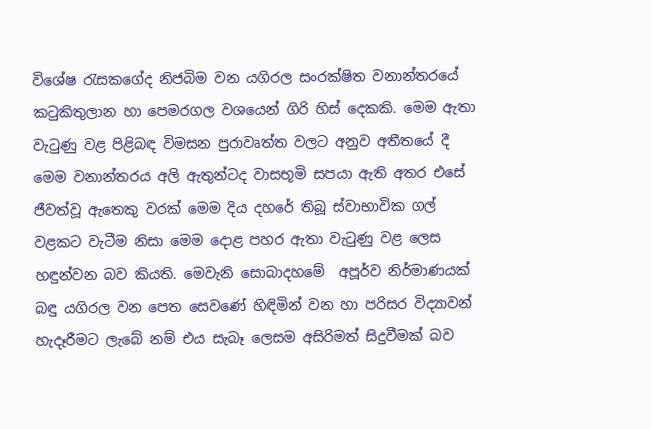විශේෂ රැසකගේද නිජබිම වන යගිරල සංරක්ෂිත වනාන්තරයේ කටුකිතුලාන හා පෙමරගල වශයෙන් ගිරි හිස් දෙකකි. මෙම ඇතා වැටුණු වළ පිළිබඳ විමසන පුරාවෘත්ත වලට අනුව අතීතයේ දී මෙම වනාන්තරය අලි ඇතුන්ටද වාසභූමි සපයා ඇති අතර එසේ  ජීවත්වූ ඇතෙකු වරක් මෙම දිය දහරේ තිබූ ස්වාභාවික ගල් වළකට වැටීම නිසා මෙම දොළ පහර ඇතා වැටුණු වළ ලෙස හඳුන්වන බව කියති. මෙවැනි සොබාදහමේ  අපූර්ව නිර්මාණයක් බඳු යගිරල වන පෙත සෙවණේ හිඳිමින් වන හා පරිසර විද්‍යාවන් හැදෑරීමට ලැබේ නම් එය සැබෑ ලෙසම අසිරිමත් සිදුවීමක් බව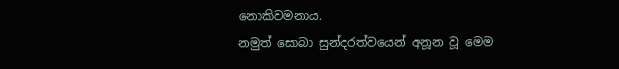නොකිවමනාය.
නමුත් සොබා සුන්දරත්වයෙන් අනූන වූ මෙම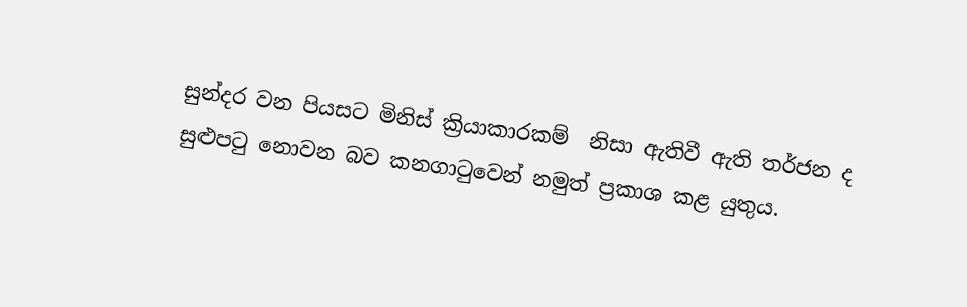සුන්දර වන පියසට මිනිස් ක්‍රියාකාරකම්  නිසා ඇතිවී ඇති තර්ජන ද සුළුපටු නොවන බව කනගාටුවෙන් නමුත් ප්‍රකාශ කළ යුතුය.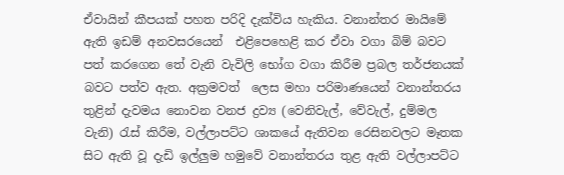ඒවායින් කීපයක් පහත පරිදි දැක්විය හැකිය. වනාන්තර මායිමේ ඇති ඉඩම් අනවසරයෙන්  එළිපෙහෙළි කර ඒවා වගා බිම් බවට පත් කරගෙන තේ වැනි වැවිලි භෝග වගා කිරීම ප්‍රබල තර්ජනයක් බවට පත්ව ඇත. අක්‍රමවත්  ලෙස මහා පරිමාණයෙන් වනාන්තරය තුළින් දැවමය නොවන වනජ ද්‍රව්‍ය (වෙනිවැල්, වේවැල්, දුම්මල වැනි) රැස් කිරීම, වල්ලාපට්ට ශාකයේ ඇතිවන රෙසිනවලට මෑතක සිට ඇති වූ දැඩි ඉල්ලුම හමුවේ වනාන්තරය තුළ ඇති වල්ලාපට්ට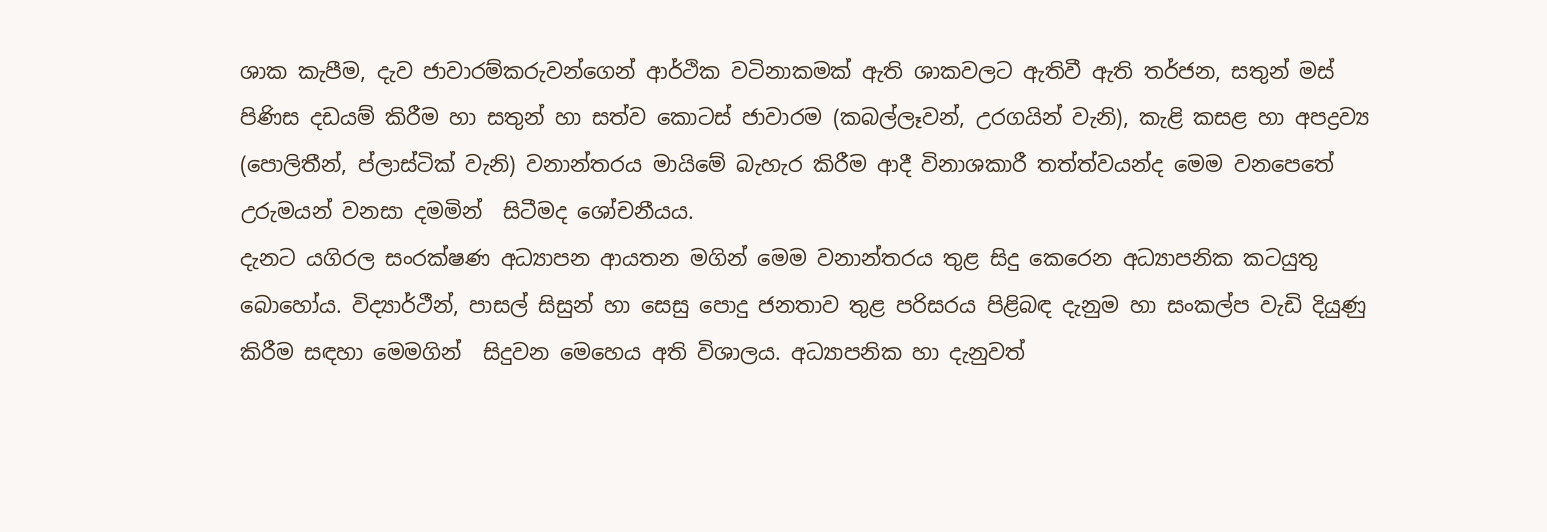ශාක කැපීම, දැව ජාවාරම්කරුවන්ගෙන් ආර්ථික වටිනාකමක් ඇති ශාකවලට ඇතිවී ඇති තර්ජන, සතුන් මස් පිණිස දඩයම් කිරීම හා සතුන් හා සත්ව කොටස් ජාවාරම (කබල්ලෑවන්, උරගයින් වැනි), කැළි කසළ හා අපද්‍රව්‍ය (පොලිතීන්, ප්ලාස්ටික් වැනි) වනාන්තරය මායිමේ බැහැර කිරීම ආදී විනාශකාරී තත්ත්වයන්ද මෙම වනපෙතේ උරුමයන් වනසා දමමින්  සිටීමද ශෝචනීයය.
දැනට යගිරල සංරක්ෂණ අධ්‍යාපන ආයතන මගින් මෙම වනාන්තරය තුළ සිදු කෙරෙන අධ්‍යාපනික කටයුතු බොහෝය. විද්‍යාර්ථීන්, පාසල් සිසුන් හා සෙසු ‍පොදු ජනතාව තුළ පරිසරය පිළිබඳ දැනුම හා සංකල්ප වැඩි දියුණු කිරීම සඳහා මෙමගින්  සිදුවන මෙහෙය අති විශාලය. අධ්‍යාපනික හා දැනුවත්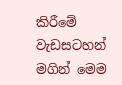කිරීමේ වැඩසටහන් මගින් මෙම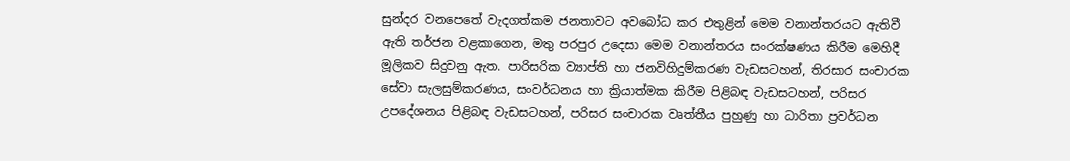සුන්දර වනපෙතේ වැදගත්කම ජනතාවට අවබෝධ කර එතුළින් මෙම වනාන්තරයට ඇතිවී ඇති තර්ජන වළකාගෙන, මතු පරපුර උදෙසා මෙම වනාන්තරය සංරක්ෂණය කිරීම මෙහිදී මූලිකව සිදුවනු ඇත. පාරිසරික ව්‍යාප්ති හා ජනවිහිදුම්කරණ වැඩසටහන්, තිරසාර සංචාරක සේවා සැලසුම්කරණය, සංවර්ධනය හා ක්‍රියාත්මක කිරීම පිළිබඳ වැඩසටහන්, පරිසර උපදේශනය පිළිබඳ වැඩසටහන්, පරිසර සංචාරක වෘත්තීය පුහුණු හා ධාරිතා ප්‍රවර්ධන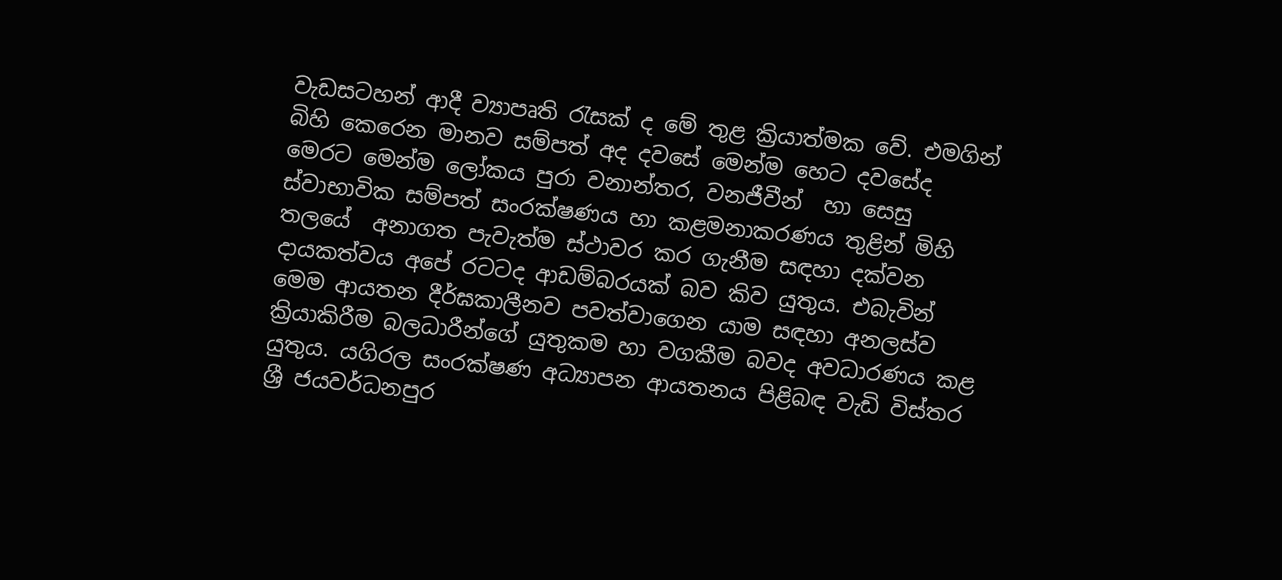වැඩසටහන් ආදී ව්‍යාපෘති රැසක් ද මේ තුළ ක්‍රියාත්මක වේ. එමගින් බිහි කෙරෙන මානව සම්පත් අද දවසේ මෙන්ම හෙට දවසේද මෙරට මෙන්ම ලෝකය පුරා වනාන්තර, වනජීවීන්  හා සෙසු ස්වාභාවික සම්පත් සංරක්ෂණය හා කළමනාකරණය තුළින් මිහි තලයේ  අනාගත පැවැත්ම ස්ථාවර කර ගැනීම සඳහා දක්වන දායකත්වය අපේ රටටද ආඩම්බරයක් බව කිව යුතුය. එබැවින් මෙම ආයතන දීර්ඝකාලීනව පවත්වාගෙන යාම සඳහා අනලස්ව ක්‍රියාකිරීම බලධාරීන්ගේ යුතුකම හා වගකීම බවද අවධාරණය කළ යුතුය. යගිරල සංරක්ෂණ අධ්‍යාපන ආයතනය පිළිබඳ වැඩි විස්තර ශ්‍රී ජයවර්ධනපුර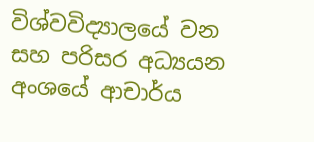විශ්වවිද්‍යාලයේ වන සහ පරිසර අධ්‍යයන අංශයේ ආචාර්ය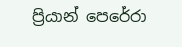ප්‍රියාන් පෙරේරා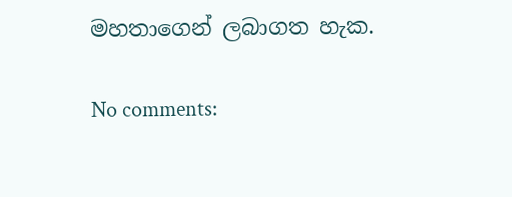මහතාගෙන් ලබාගත හැක.

No comments: